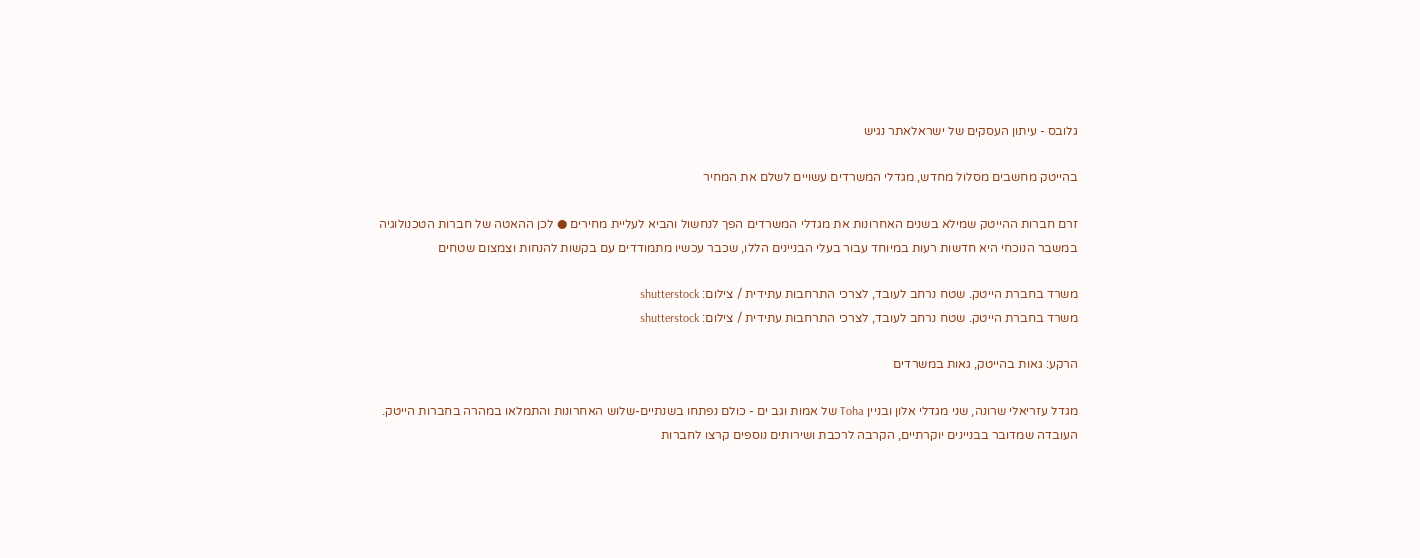גלובס - עיתון העסקים של ישראלאתר נגיש

בהייטק מחשבים מסלול מחדש, מגדלי המשרדים עשויים לשלם את המחיר

זרם חברות ההייטק שמילא בשנים האחרונות את מגדלי המשרדים הפך לנחשול והביא לעליית מחירים ● לכן ההאטה של חברות הטכנולוגיה במשבר הנוכחי היא חדשות רעות במיוחד עבור בעלי הבניינים הללו, שכבר עכשיו מתמודדים עם בקשות להנחות וצמצום שטחים

משרד בחברת הייטק. שטח נרחב לעובד, לצרכי התרחבות עתידית / צילום: shutterstock
משרד בחברת הייטק. שטח נרחב לעובד, לצרכי התרחבות עתידית / צילום: shutterstock

הרקע: גאות בהייטק, גאות במשרדים

מגדל עזריאלי שרונה, שני מגדלי אלון ובניין Toha של אמות וגב ים - כולם נפתחו בשנתיים-שלוש האחרונות והתמלאו במהרה בחברות הייטק. העובדה שמדובר בבניינים יוקרתיים, הקרבה לרכבת ושירותים נוספים קרצו לחברות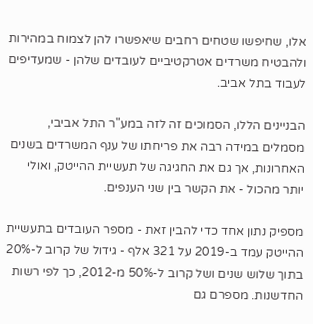אלו, שחיפשו שטחים רחבים שיאפשרו להן לצמוח במהירות ולהבטיח משרדים אטרקטיביים לעובדים שלהן - שמעדיפים לעבוד בתל אביב.

הבניינים הללו, הסמוכים זה לזה במע"ר התל אביבי, מסמלים במידה רבה את פריחתו של ענף המשרדים בשנים האחרונות, אך גם את החגיגה של תעשיית ההייטק, ואולי יותר מהכול - את הקשר בין שני הענפים.

מספיק נתון אחד כדי להבין זאת - מספר העובדים בתעשיית ההייטק עמד ב-2019 על 321 אלף - גידול של קרוב ל-20% בתוך שלוש שנים ושל קרוב ל-50% מ-2012, כך לפי רשות החדשנות. מספרם גם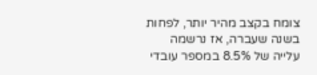צומח בקצב מהיר יותר, לפחות בשנה שעברה, אז נרשמה עלייה של 8.5% במספר עובדי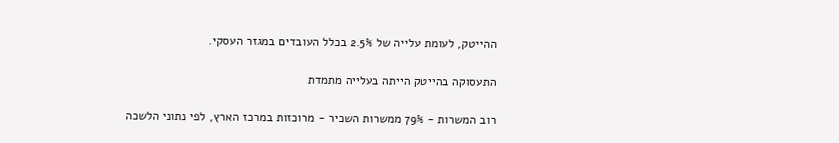ההייטק, לעומת עלייה של 2.5% בכלל העובדים במגזר העסקי.

התעסוקה בהייטק הייתה בעלייה מתמדת

רוב המשרות - 79% ממשרות השכיר - מרוכזות במרכז הארץ, לפי נתוני הלשכה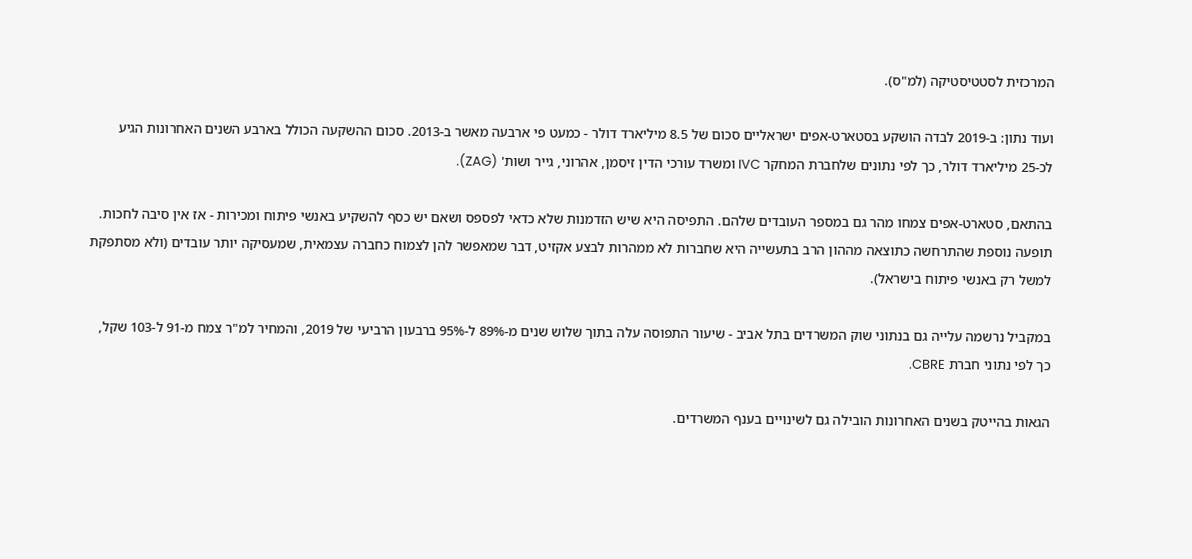המרכזית לסטטיסטיקה (למ"ס).

ועוד נתון: ב-2019 לבדה הושקע בסטארט-אפים ישראליים סכום של 8.5 מיליארד דולר - כמעט פי ארבעה מאשר ב-2013. סכום ההשקעה הכולל בארבע השנים האחרונות הגיע לכ-25 מיליארד דולר, כך לפי נתונים שלחברת המחקר IVC ומשרד עורכי הדין זיסמן, אהרוני, גייר ושות' (ZAG).

בהתאם, סטארט-אפים צמחו מהר גם במספר העובדים שלהם. התפיסה היא שיש הזדמנות שלא כדאי לפספס ושאם יש כסף להשקיע באנשי פיתוח ומכירות - אז אין סיבה לחכות. תופעה נוספת שהתרחשה כתוצאה מההון הרב בתעשייה היא שחברות לא ממהרות לבצע אקזיט, דבר שמאפשר להן לצמוח כחברה עצמאית, שמעסיקה יותר עובדים (ולא מסתפקת למשל רק באנשי פיתוח בישראל).

במקביל נרשמה עלייה גם בנתוני שוק המשרדים בתל אביב - שיעור התפוסה עלה בתוך שלוש שנים מ-89% ל-95% ברבעון הרביעי של 2019, והמחיר למ"ר צמח מ-91 ל-103 שקל, כך לפי נתוני חברת CBRE.

הגאות בהייטק בשנים האחרונות הובילה גם לשינויים בענף המשרדים.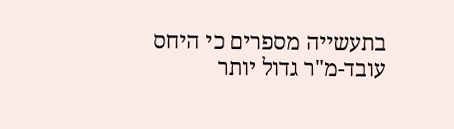בתעשייה מספרים כי היחס עובד-מ"ר גדול יותר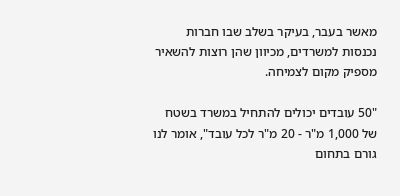מאשר בעבר, בעיקר בשלב שבו חברות נכנסות למשרדים, מכיוון שהן רוצות להשאיר מספיק מקום לצמיחה.

"50 עובדים יכולים להתחיל במשרד בשטח של 1,000 מ"ר - 20 מ"ר לכל עובד", אומר לנו גורם בתחום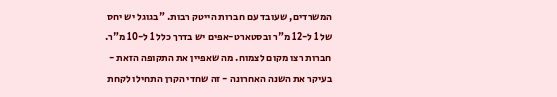המשרדים, שעובד עם חברות הייטק רבות. "בגוגל יש יחס של 1 ל-12 מ"ר ובסטארט-אפים יש בדרך כלל 1 ל-10 מ"ר. חברות רצו מקום לצמוח. מה שאפיין את התקופה הזאת - בעיקר את השנה האחרונה - זה שחדי הקרן התחילו לקחת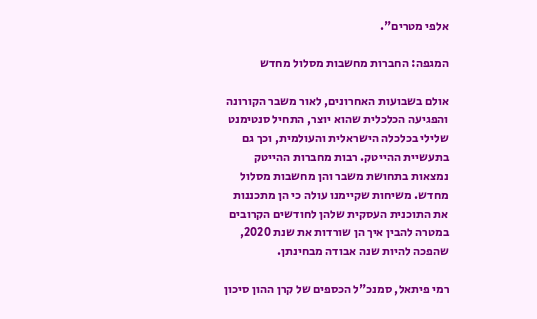אלפי מטרים".

המגפה: החברות מחשבות מסלול מחדש

אולם בשבועות האחרונים, לאור משבר הקורונה והפגיעה הכלכלית שהוא יוצר, התחיל סנטימנט שלילי בכלכלה הישראלית והעולמית, וכך גם בתעשיית ההייטק. רבות מחברות ההייטק נמצאות בתחושת משבר והן מחשבות מסלול מחדש. משיחות שקיימנו עולה כי הן מתכננות את התוכנית העסקית שלהן לחודשים הקרובים במטרה להבין איך הן שורדות את שנת 2020, שהפכה להיות שנה אבודה מבחינתן.

רמי פיתאל, סמנכ"ל הכספים של קרן ההון סיכון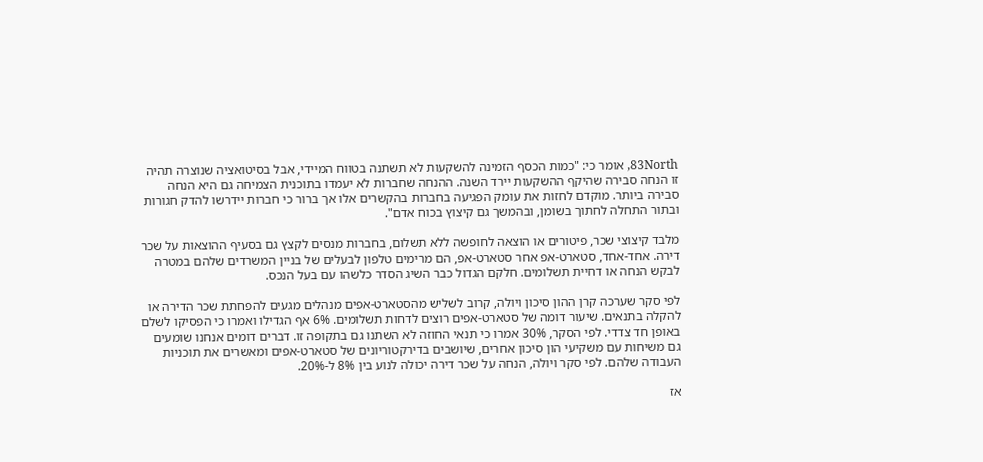83North, אומר כי: "כמות הכסף הזמינה להשקעות לא תשתנה בטווח המיידי, אבל בסיטואציה שנוצרה תהיה זו הנחה סבירה שהיקף ההשקעות יירד השנה. ההנחה שחברות לא יעמדו בתוכנית הצמיחה גם היא הנחה סבירה ביותר. מוקדם לחזות את עומק הפגיעה בחברות בהקשרים אלו אך ברור כי חברות יידרשו להדק חגורות ובתור התחלה לחתוך בשומן, ובהמשך גם קיצוץ בכוח אדם".

מלבד קיצוצי שכר, פיטורים או הוצאה לחופשה ללא תשלום, בחברות מנסים לקצץ גם בסעיף ההוצאות על שכר דירה. אחד-אחד, סטארט-אפ אחר סטארט-אפ, הם מרימים טלפון לבעלים של בניין המשרדים שלהם במטרה לבקש הנחה או דחיית תשלומים. חלקם הגדול כבר השיג הסדר כלשהו עם בעל הנכס.

לפי סקר שערכה קרן ההון סיכון ויולה, קרוב לשליש מהסטארט-אפים מנהלים מגעים להפחתת שכר הדירה או להקלה בתנאים. שיעור דומה של סטארט-אפים רוצים לדחות תשלומים. 6% אף הגדילו ואמרו כי הפסיקו לשלם באופן חד צדדי. לפי הסקר, 30% אמרו כי תנאי החוזה לא השתנו גם בתקופה זו. דברים דומים אנחנו שומעים גם משיחות עם משקיעי הון סיכון אחרים, שיושבים בדירקטוריונים של סטארט-אפים ומאשרים את תוכניות העבודה שלהם. לפי סקר ויולה, הנחה על שכר דירה יכולה לנוע בין 8% ל-20%.

אז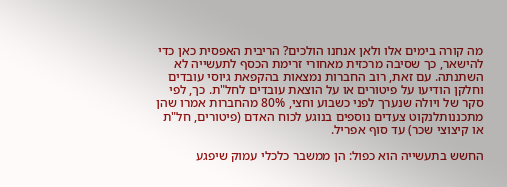מה קורה בימים אלו ולאן אנחנו הולכים? הריבית האפסית כאן כדי להישאר, כך שסיבה מרכזית מאחורי זרימת הכסף לתעשייה לא השתנתה. עם זאת, רוב החברות נמצאות בהקפאת גיוסי עובדים וחלקן הודיעו על פיטורים או על הוצאת עובדים לחל"ת. כך, לפי סקר של ויולה שנערך לפני כשבוע וחצי, 80% מהחברות אמרו שהן מתכננותלנקוט צעדים נוספים בנוגע לכוח האדם (פיטורים, חל"ת או קיצוצי שכר) עד סוף אפריל.

החשש בתעשייה הוא כפול: הן ממשבר כלכלי עמוק שיפגע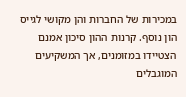במכירות של החברות והן מקושי לגייס הון נוסף. קרנות ההון סיכון אמנם הצטיידו במזומנים, אך המשקיעים המוגבלים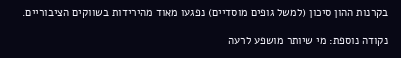בקרנות ההון סיכון (למשל גופים מוסדיים) נפגעו מאוד מהירידות בשווקים הציבוריים.

נקודה נוספת: מי שיותר מושפע לרעה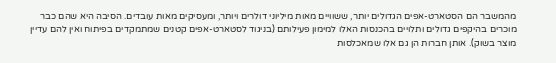מהמשבר הם הסטארט-אפים הגדולים יותר, ששוויים מאות מיליוני דולרים ויותר, ומעסיקים מאות עובדים. הסיבה היא שהם כבר מוכרים בהיקפים גדולים ותלויים בהכנסות האלו למימון פעילותם (בניגוד לסטארט-אפים קטנים שמתמקדים בפיתוח ואין להם עדיין מוצר בשוק). אותן חברות הן גם אלו שמאכלסות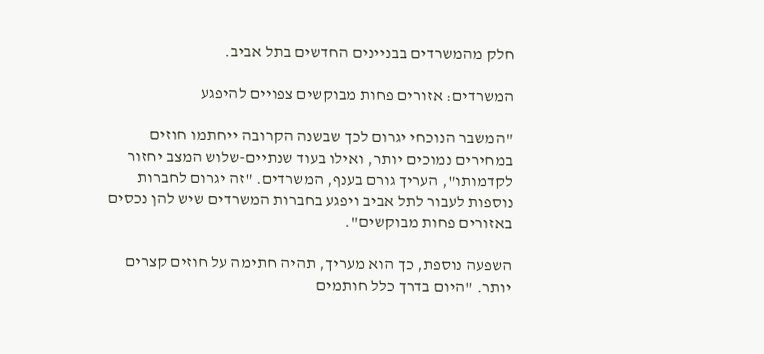חלק מהמשרדים בבניינים החדשים בתל אביב.

המשרדים: אזורים פחות מבוקשים צפויים להיפגע

"המשבר הנוכחי יגרום לכך שבשנה הקרובה ייחתמו חוזים במחירים נמוכים יותר, ואילו בעוד שנתיים-שלוש המצב יחזור לקדמותו", העריך גורם בענף, המשרדים. "זה יגרום לחברות נוספות לעבור לתל אביב ויפגע בחברות המשרדים שיש להן נכסים באזורים פחות מבוקשים".

השפעה נוספת, כך הוא מעריך, תהיה חתימה על חוזים קצרים יותר. "היום בדרך כלל חותמים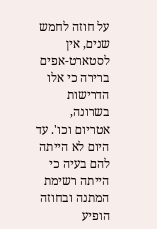על חוזה לחמש שנים, אין לסטארט-אפים ברירה כי אלו הדרישות בשרונה, אטריום וכו'. עד היום לא הייתה להם בעיה כי הייתה רשימת המתנה ובחוזה הופיע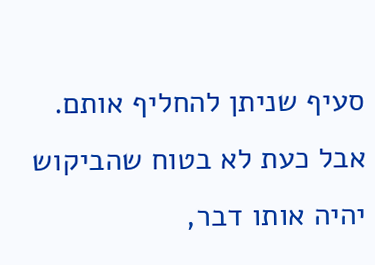סעיף שניתן להחליף אותם. אבל כעת לא בטוח שהביקוש יהיה אותו דבר,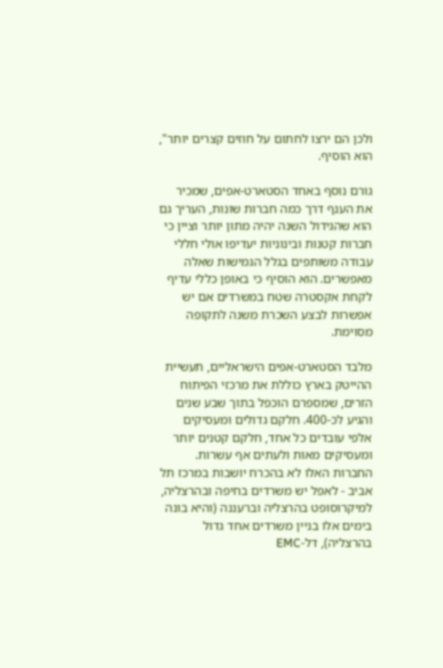ולכן הם ירצו לחתום על חוזים קצרים יותר", הוא הוסיף.

גורם נוסף באחד הסטארט-אפים, שמכיר את הענף דרך כמה חברות שונות, העריך גם הוא שהגידול השנה יהיה מתון יותר וציין כי חברות קטנות ובינוניות יעדיפו אולי חללי עבודה משותפים בגלל הגמישות שאלה מאפשרים. הוא הוסיף כי באופן כללי עדיף לקחת אקסטרה שטח במשרדים אם יש אפשרות לבצע השכרת משנה לתקופה מסוימת.

מלבד הסטארט-אפים הישראליים, תעשיית ההייטק בארץ כוללת את מרכזי הפיתוח הזרים, שמספרם הוכפל בתוך שבע שנים והגיע לכ-400. חלקם גדולים ומעסיקים אלפי עובדים כל אחד, חלקם קטנים יותר ומעסיקים מאות ולעתים אף עשרות. החברות האלו לא בהכרח יושבות במרכז תל אביב - לאפל יש משרדים בחיפה ובהרצליה, למיקרוסופט בהרצליה וברעננה (והיא בונה בימים אלו בניין משרדים אחד גדול בהרצליה), דל-EMC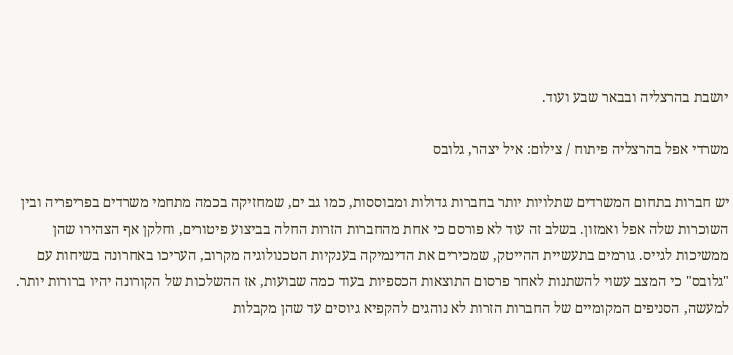יושבת בהרצליה ובבאר שבע ועוד.

משרדי אפל בהרצליה פיתוח / צילום: איל יצהר, גלובס

יש חברות בתחום המשרדים שתלויות יותר בחברות גדולות ומבוססות, כמו גב ים, שמחזיקה בכמה מתחמי משרדים בפריפריה ובין השוכרות שלה אפל ואמזון. בשלב זה עוד לא פורסם כי אחת מהחברות הזרות החלה בביצוע פיטורים, וחלקן אף הצהירו שהן ממשיכות לגייס. גורמים בתעשיית ההייטק, שמכירים את הדינמיקה בענקיות הטכנולוגיה מקרוב, העריכו באחרונה בשיחות עם "גלובס" כי המצב עשוי להשתנות לאחר פרסום התוצאות הכספיות בעוד כמה שבועות, אז ההשלכות של הקורונה יהיו ברורות יותר. למעשה, הסניפים המקומיים של החברות הזרות לא נוהגים להקפיא גיוסים עד שהן מקבלות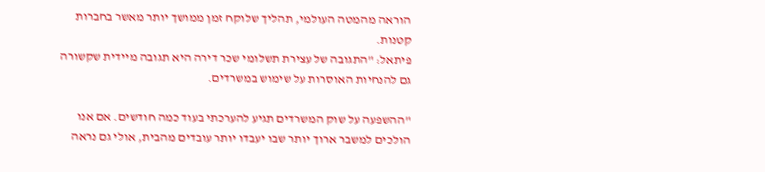הוראה מהמטה העולמי, תהליך שלוקח זמן ממושך יותר מאשר בחברות קטנות.
פיתאל: "התגובה של עצירת תשלומי שכר דירה היא תגובה מיידית שקשורה גם להנחיות האוסרות על שימוש במשרדים.

"ההשפעה על שוק המשרדים תגיע להערכתי בעוד כמה חודשים. אם אנו הולכים למשבר ארוך יותר שבו יעבדו יותר עובדים מהבית, אולי גם נראה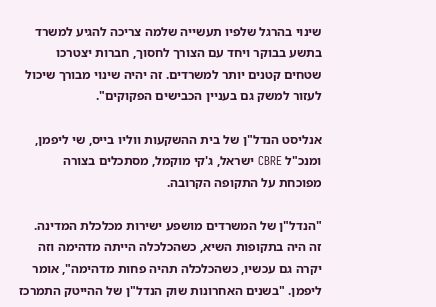שינוי בהרגל שלפיו תעשייה שלמה צריכה להגיע למשרד בתשע בבוקר ויחד עם הצורך לחסוך, חברות יצטרכו שטחים קטנים יותר למשרדים. זה יהיה שינוי מבורך שיכול לעזור למשק גם בעניין הכבישים הפקוקים".

אנליסט הנדל"ן של בית ההשקעות ווליו בייס, שי ליפמן, ומנכ"ל CBRE ישראל, ג'קי מוקמל, מסתכלים בצורה מפוכחת על התקופה הקרובה.

"הנדל"ן של המשרדים מושפע ישירות מכלכלת המדינה. זה היה בתקופות השיא, כשהכלכלה הייתה מדהימה וזה יקרה גם עכשיו, כשהכלכלה תהיה פחות מדהימה", אומר ליפמן. "בשנים האחרונות שוק הנדל"ן של ההייטק התמרכז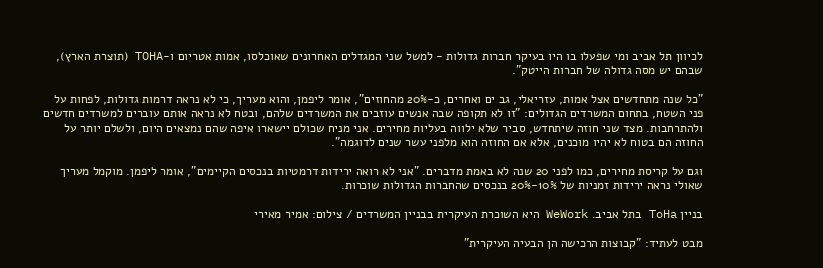לכיוון תל אביב ומי שפעלו בו היו בעיקר חברות גדולות - למשל שני המגדלים האחרונים שאוכלסו, אמות אטריום ו-TOHA (תוצרת הארץ), שבהם יש מסה גדולה של חברות הייטק".

"כל שנה מתחדשים אצל אמות, עזריאלי, גב ים ואחרים, כ-20% מהחוזים", אומר ליפמן, והוא מעריך, כי לא נראה דרמות גדולות, לפחות על פני השטח, בתחום המשרדים הגדולים: "זו לא תקופה שבה אנשים עוזבים את המשרדים שלהם, ובטח לא נראה אותם עוברים למשרדים חדשים ולהתרחבות. מצד שני חוזה שיתחדש, סביר שלא ילווה בעליות מחירים. אני מניח שכולם יישארו איפה שהם נמצאים היום, ולשלם יותר על החוזה הם בטוח לא יהיו מוכנים, אלא אם החוזה הוא מלפני עשר שנים לדוגמה".

וגם על קריסת מחירים, כמו לפני 20 שנה לא באמת מדברים. "אני לא רואה ירידות דרמטיות בנכסים הקיימים", אומר ליפמן. מוקמל מעריך שאולי נראה ירידות זמניות של 10%-20% בנכסים שהחברות הגדולות שוכרות.

בניין ToHa בתל אביב. WeWork היא השוכרת העיקרית בבניין המשרדים / צילום: אמיר מאירי

מבט לעתיד: "קבוצות הרכישה הן הבעיה העיקרית"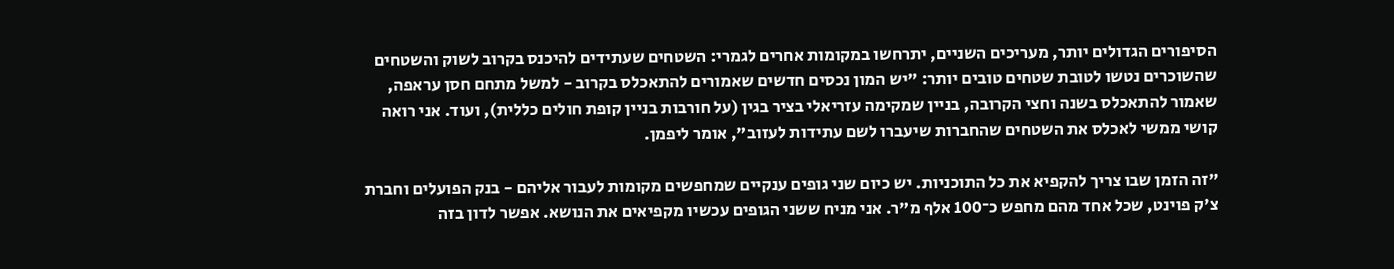הסיפורים הגדולים יותר, מעריכים השניים, יתרחשו במקומות אחרים לגמרי: השטחים שעתידים להיכנס בקרוב לשוק והשטחים שהשוכרים נטשו לטובת שטחים טובים יותר: "יש המון נכסים חדשים שאמורים להתאכלס בקרוב - למשל מתחם חסן עראפה, שאמור להתאכלס בשנה וחצי הקרובה, בניין שמקימה עזריאלי בציר בגין (על חורבות בניין קופת חולים כללית), ועוד. אני רואה קושי ממשי לאכלס את השטחים שהחברות שיעברו לשם עתידות לעזוב", אומר ליפמן.

"זה הזמן שבו צריך להקפיא את כל התוכניות. יש כיום שני גופים ענקיים שמחפשים מקומות לעבור אליהם - בנק הפועלים וחברת צ'ק פוינט, שכל אחד מהם מחפש כ־100 אלף מ"ר. אני מניח ששני הגופים עכשיו מקפיאים את הנושא. אפשר לדון בזה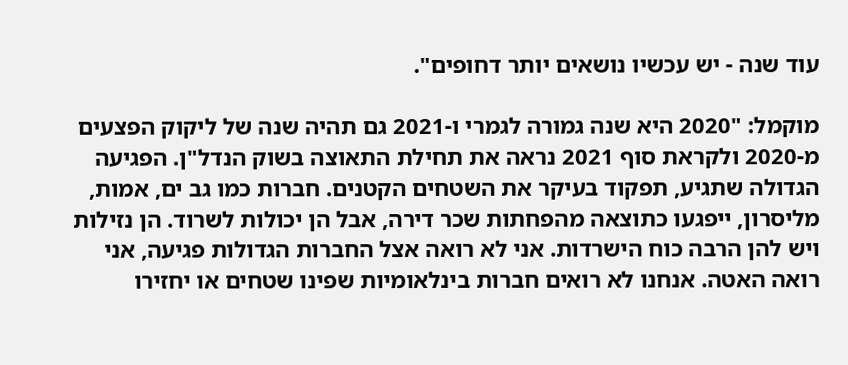עוד שנה - יש עכשיו נושאים יותר דחופים".

מוקמל: "2020 היא שנה גמורה לגמרי ו-2021 גם תהיה שנה של ליקוק הפצעים מ-2020 ולקראת סוף 2021 נראה את תחילת התאוצה בשוק הנדל"ן. הפגיעה הגדולה שתגיע, תפקוד בעיקר את השטחים הקטנים. חברות כמו גב ים, אמות, מליסרון, ייפגעו כתוצאה מהפחתות שכר דירה, אבל הן יכולות לשרוד. הן נזילות ויש להן הרבה כוח הישרדות. אני לא רואה אצל החברות הגדולות פגיעה, אני רואה האטה. אנחנו לא רואים חברות בינלאומיות שפינו שטחים או יחזירו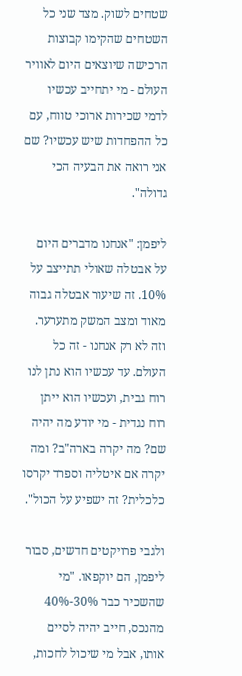שטחים לשוק. מצד שני כל השטחים שהקימו קבוצות הרכישה שיוצאים היום לאוויר העולם - מי יתחייב עכשיו לדמי שכירות ארוכי טווח, עם כל ההפחדות שיש עכשיו? שם אני רואה את הבעיה הכי גדולה".

ליפמן: "אנחנו מדברים היום על אבטלה שאולי תתייצב על 10%. זה שיעור אבטלה גבוה מאוד ומצב המשק מתערער. וזה לא רק אנחנו - זה כל העולם. עד עכשיו הוא נתן לנו רוח גבית, ועכשיו הוא ייתן רוח נגדית - מי יודע מה יהיה שם? מה יקרה בארה"ב? ומה יקרה אם איטליה וספרד יקרסו כלכלית? זה ישפיע על הכול".

ולגבי פרויקטים חדשים, סבור ליפמן, הם יוקפאו. "מי שהשכיר כבר 30%-40% מהנכס, חייב יהיה לסיים אותו, אבל מי שיכול לחכות,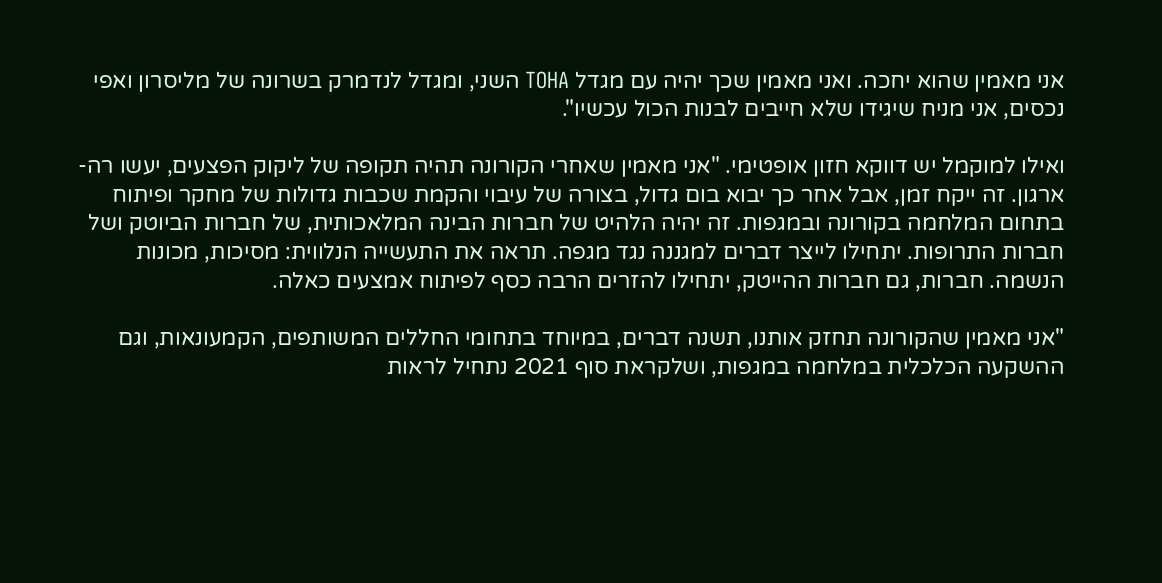אני מאמין שהוא יחכה. ואני מאמין שכך יהיה עם מגדל TOHA השני, ומגדל לנדמרק בשרונה של מליסרון ואפי נכסים, אני מניח שיגידו שלא חייבים לבנות הכול עכשיו".

ואילו למוקמל יש דווקא חזון אופטימי. "אני מאמין שאחרי הקורונה תהיה תקופה של ליקוק הפצעים, יעשו רה-ארגון. זה ייקח זמן, אבל אחר כך יבוא בום גדול, בצורה של עיבוי והקמת שכבות גדולות של מחקר ופיתוח בתחום המלחמה בקורונה ובמגפות. זה יהיה הלהיט של חברות הבינה המלאכותית, של חברות הביוטק ושל חברות התרופות. יתחילו לייצר דברים למגננה נגד מגפה. תראה את התעשייה הנלווית: מסיכות, מכונות הנשמה. חברות, גם חברות ההייטק, יתחילו להזרים הרבה כסף לפיתוח אמצעים כאלה.

"אני מאמין שהקורונה תחזק אותנו, תשנה דברים, במיוחד בתחומי החללים המשותפים, הקמעונאות, וגם ההשקעה הכלכלית במלחמה במגפות, ושלקראת סוף 2021 נתחיל לראות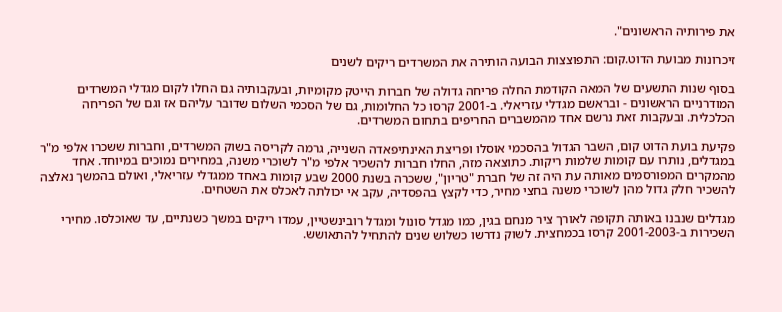את פירותיה הראשונים".

זיכרונות מבועת הדוט.קום: התפוצצות הבועה הותירה את המשרדים ריקים לשנים

בסוף שנות התשעים של המאה הקודמת החלה פריחה גדולה של חברות הייטק מקומיות, ובעקבותיה גם החלו לקום מגדלי המשרדים המודרניים הראשונים - ובראשם מגדלי עזריאלי. ב-2001 קרסו כל החלומות, גם של הסכמי השלום שדובר עליהם אז וגם של הפריחה הכלכלית. ובעקבות זאת נרשם אחד מהמשברים החריפים בתחום המשרדים.

פקיעת בועת הדוט קום, השבר הגדול בהסכמי אוסלו ופריצת האינתיפאדה השנייה, גרמה לקריסה בשוק המשרדים, וחברות ששכרו אלפי מ"ר במגדלים, נותרו עם קומות שלמות ריקות. כתוצאה מזה, החלו חברות להשכיר אלפי מ"ר לשוכרי משנה, במחירים נמוכים במיוחד. אחד מהמקרים המפורסמים מאותה עת היה זה של חברת "טריון", ששכרה בשנת 2000 שבע קומות באחד ממגדלי עזריאלי, ואולם בהמשך נאלצה להשכיר חלק גדול מהן לשוכרי משנה בחצי מחיר, כדי לקצץ בהפסדיה, עקב אי יכולתה לאכלס את השטחים.

מגדלים שנבנו באותה תקופה לאורך ציר מנחם בגין, כמו מגדל סונול ומגדל רובינשטיין, עמדו ריקים במשך כשנתיים, עד שאוכלסו. מחירי השכירות ב-2001-2003 קרסו בכמחצית. לשוק נדרשו כשלוש שנים להתחיל להתאושש.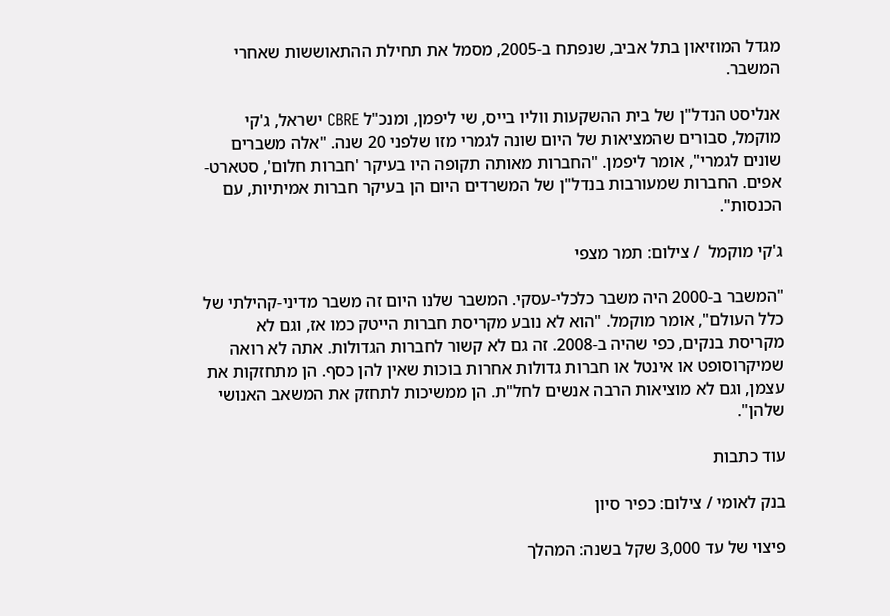מגדל המוזיאון בתל אביב, שנפתח ב-2005, מסמל את תחילת ההתאוששות שאחרי המשבר.

אנליסט הנדל"ן של בית ההשקעות ווליו בייס, שי ליפמן, ומנכ"ל CBRE ישראל, ג'קי מוקמל, סבורים שהמציאות של היום שונה לגמרי מזו שלפני 20 שנה. "אלה משברים שונים לגמרי", אומר ליפמן. "החברות מאותה תקופה היו בעיקר 'חברות חלום', סטארט-אפים. החברות שמעורבות בנדל"ן של המשרדים היום הן בעיקר חברות אמיתיות, עם הכנסות".

ג'קי מוקמל  / צילום: תמר מצפי

"המשבר ב-2000 היה משבר כלכלי-עסקי. המשבר שלנו היום זה משבר מדיני-קהילתי של כלל העולם", אומר מוקמל. "הוא לא נובע מקריסת חברות הייטק כמו אז, וגם לא מקריסת בנקים, כפי שהיה ב-2008. זה גם לא קשור לחברות הגדולות. אתה לא רואה שמיקרוסופט או אינטל או חברות גדולות אחרות בוכות שאין להן כסף. הן מתחזקות את עצמן, וגם לא מוציאות הרבה אנשים לחל"ת. הן ממשיכות לתחזק את המשאב האנושי שלהן".

עוד כתבות

בנק לאומי / צילום: כפיר סיון

פיצוי של עד 3,000 שקל בשנה: המהלך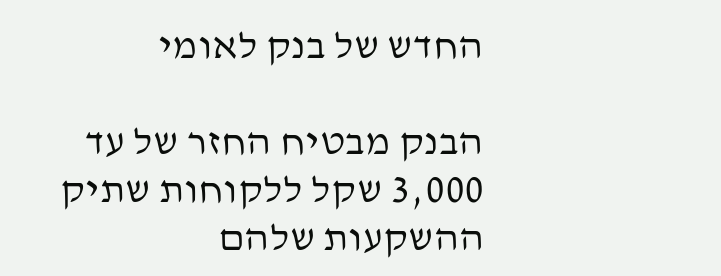החדש של בנק לאומי

הבנק מבטיח החזר של עד 3,000 שקל ללקוחות שתיק ההשקעות שלהם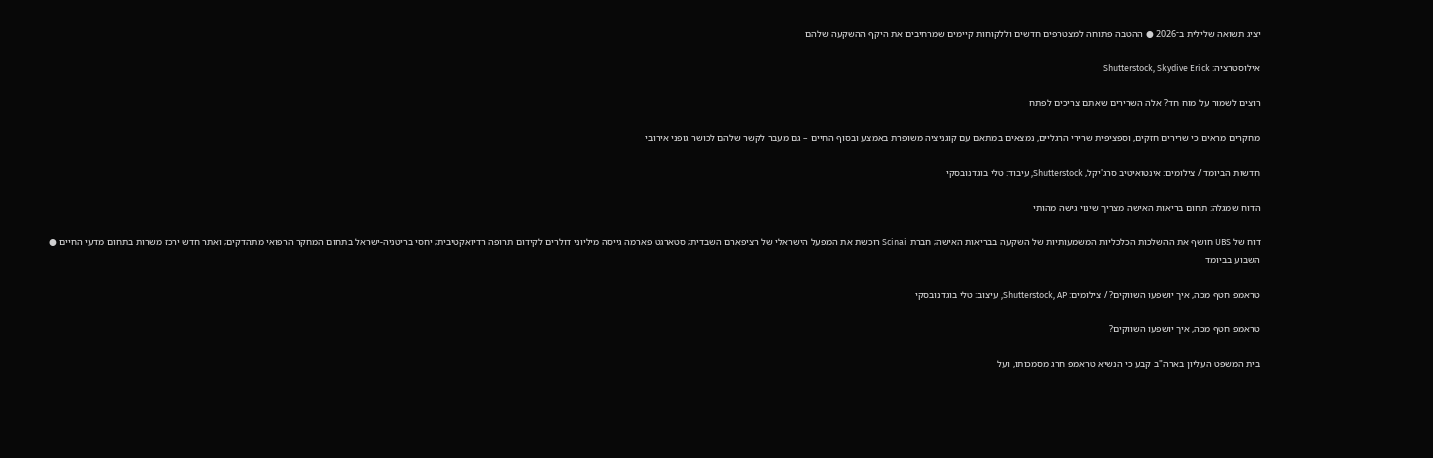יציג תשואה שלילית ב־2026 ● ההטבה פתוחה למצטרפים חדשים וללקוחות קיימים שמרחיבים את היקף ההשקעה שלהם

אילוסטרציה: Shutterstock, Skydive Erick

רוצים לשמור על מוח חד? אלה השרירים שאתם צריכים לפתח

מחקרים מראים כי שרירים חזקים, וספציפית שרירי הרגליים, נמצאים במתאם עם קוגניציה משופרת באמצע ובסוף החיים – גם מעבר לקשר שלהם לכושר גופני אירובי

חדשות הביומד / צילומים: אינטואיטיב סרג'יקל, Shutterstock, עיבוד: טלי בוגדנובסקי

הדוח שמגלה: תחום בריאות האישה מצריך שינוי גישה מהותי

דוח של UBS חושף את ההשלכות הכלכליות המשמעותיות של השקעה בבריאות האישה; חברת Scinai רוכשת את המפעל הישראלי של רציפארם השבדית; סטארגט פארמה גייסה מיליוני דולרים לקידום תרופה רדיואקטיבית; יחסי בריטניה-ישראל בתחום המחקר הרפואי מתהדקים; ואתר חדש ירכז משרות בתחום מדעי החיים ● השבוע בביומד

טראמפ חטף מכה, איך יושפעו השווקים? / צילומים: Shutterstock, AP, עיצוב: טלי בוגדנובסקי

טראמפ חטף מכה, איך יושפעו השווקים?

בית המשפט העליון בארה"ב קבע כי הנשיא טראמפ חרג מסמכותו, ועל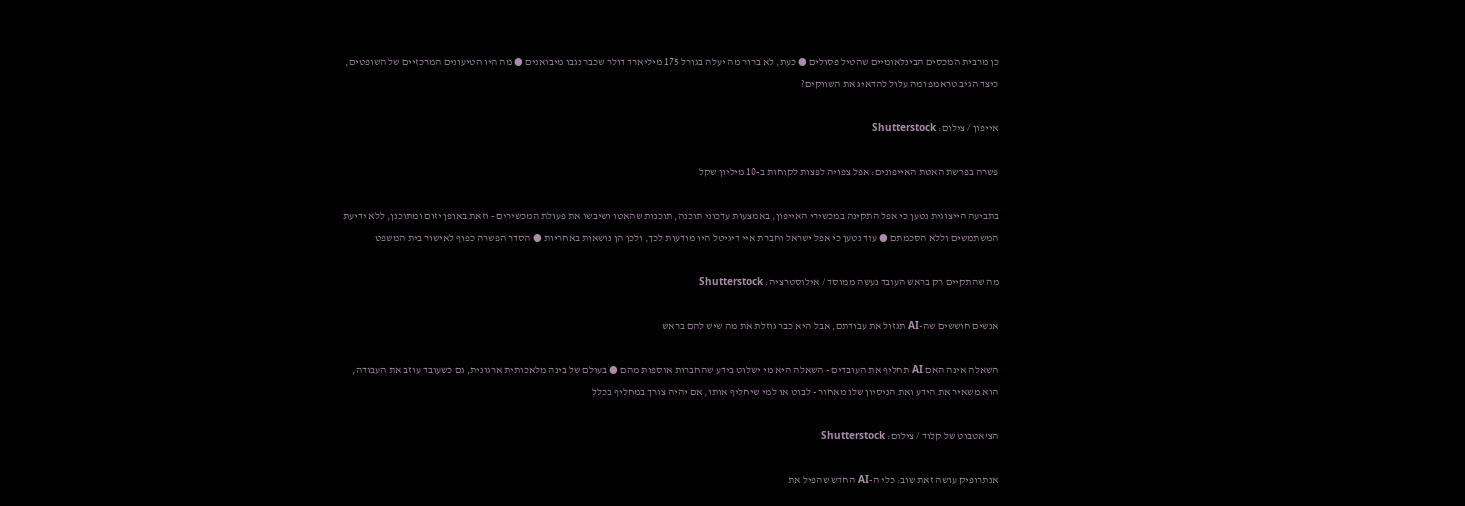כן מרבית המכסים הבינלאומיים שהטיל פסולים ● כעת, לא ברור מה יעלה בגורל 175 מיליארד דולר שכבר נגבו מיבואנים ● מה היו הטיעונים המרכזיים של השופטים, כיצד הגיב טראמפ ומה עלול להדאיג את השווקים?

אייפון / צילום: Shutterstock

פשרה בפרשת האטת האייפונים: אפל צפויה לפצות לקוחות ב-10 מיליון שקל

בתביעה הייצוגית נטען כי אפל התקינה במכשירי האייפון, באמצעות עדכוני תוכנה, תוכנות שהאטו ושיבשו את פעולת המכשירים - וזאת באופן יזום ומתוכנן, ללא ידיעת המשתמשים וללא הסכמתם ● עוד נטען כי אפל ישראל וחברת איי דיגיטל היו מודעות לכך, ולכן הן נושאות באחריות ● הסדר הפשרה כפוף לאישור בית המשפט

מה שהתקיים רק בראש העובד נעשה ממוסד / אילוסטרציה: Shutterstock

אנשים חוששים שה-AI תגזול את עבודתם, אבל היא כבר גוזלת את מה שיש להם בראש

השאלה אינה האם AI תחליף את העובדים - השאלה היא מי ישלוט בידע שהחברות אוספות מהם ● בעולם של בינה מלאכותית ארגונית, גם כשעובד עוזב את העבודה, הוא משאיר את הידע ואת הניסיון שלו מאחור - לבוט או למי שיחליף אותו, אם יהיה צורך במחליף בכלל

הצ'אטבוט של קלוד / צילום: Shutterstock

אנתרופיק עושה זאת שוב: כלי ה-AI החדש שהפיל את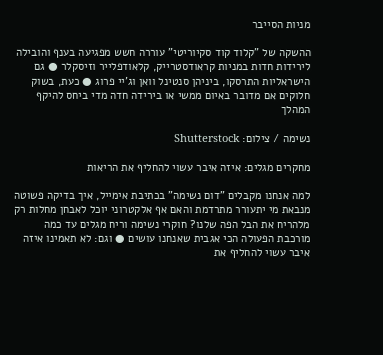מניות הסייבר

ההשקה של "קלוד קוד סקיוריטי" עוררה חשש מפגיעה בענף והובילה לירידות חדות במניות קראודסטרייק, קלאודפלייר וזיסקלר ● גם הישראליות התרסקו, ביניהן סנטינל וואן וג'יי פרוג ● כעת, בשוק חלוקים אם מדובר באיום ממשי או בירידה חדה מדי ביחס להיקף המהלך

נשימה / צילום: Shutterstock

מחקרים מגלים: איזה איבר עשוי להחליף את הריאות

למה אנחנו מקבלים "דום נשימה" בכתיבת אימייל, איך בדיקה פשוטה מנבאת מי יתעורר מתרדמת והאם אף אלקטרוני יוכל לאבחן מחלות רק מלהריח את הבל הפה שלנו? חוקרי נשימה וריח מגלים עד כמה מורכבת הפעולה הכי אגבית שאנחנו עושים ● וגם: לא תאמינו איזה איבר עשוי להחליף את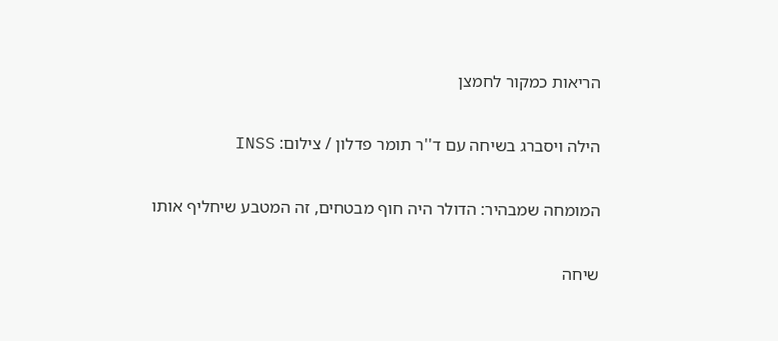הריאות כמקור לחמצן

הילה ויסברג בשיחה עם ד''ר תומר פדלון / צילום: INSS

המומחה שמבהיר: הדולר היה חוף מבטחים, זה המטבע שיחליף אותו

שיחה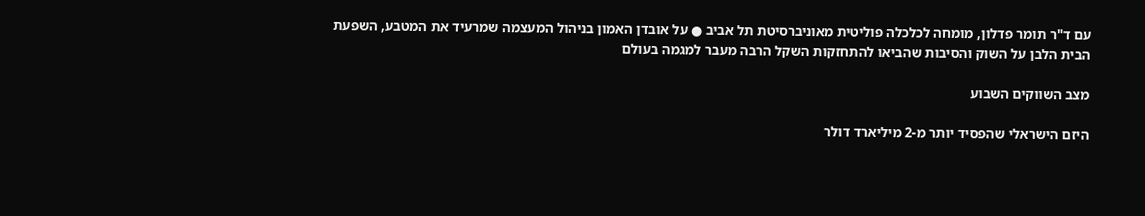עם ד"ר תומר פדלון, מומחה לכלכלה פוליטית מאוניברסיטת תל אביב ● על אובדן האמון בניהול המעצמה שמרעיד את המטבע, השפעת הבית הלבן על השוק והסיבות שהביאו להתחזקות השקל הרבה מעבר למגמה בעולם

מצב השווקים השבוע

היזם הישראלי שהפסיד יותר מ-2 מיליארד דולר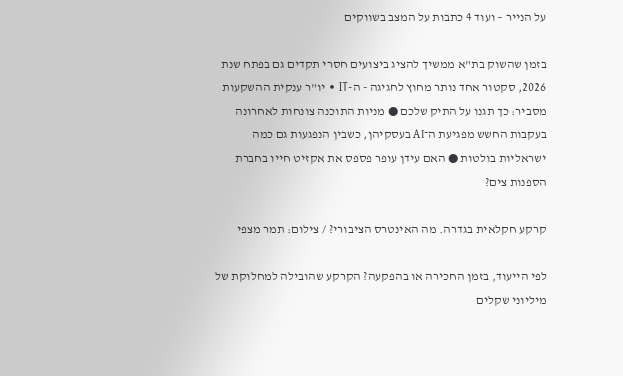על הנייר – ועוד 4 כתבות על המצב בשווקים

בזמן שהשוק בת"א ממשיך להציג ביצועים חסרי תקדים גם בפתח שנת 2026, סקטור אחד נותר מחוץ לחגיגה - ה-IT • יו"ר ענקית ההשקעות מסביר: כך תגנו על התיק שלכם ● מניות התוכנה צונחות לאחרונה בעקבות החשש מפגיעת ה־AI בעסקיהן, כשבין הנפגעות גם כמה ישראליות בולטות ● האם עידן עופר פספס את אקזיט חייו בחברת הספנות צים?

קרקע חקלאית בגדרה. מה האינטרס הציבורי? / צילום: תמר מצפי

לפי הייעוד, בזמן החכירה או בהפקעה? הקרקע שהובילה למחלוקת של מיליוני שקלים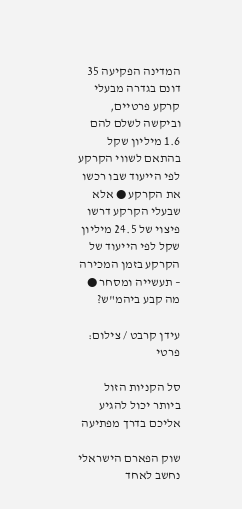המדינה הפקיעה 35 דונם בגדרה מבעלי קרקע פרטיים, וביקשה לשלם להם 1.6 מיליון שקל בהתאם לשווי הקרקע לפי הייעוד שבו רכשו את הקרקע ● אלא שבעלי הקרקע דרשו פיצוי של 24.5 מיליון שקל לפי הייעוד של הקרקע בזמן המכירה – תעשייה ומסחר ● מה קבע ביהמ"ש?

עידן קרבט / צילום: פרטי

סל הקניות הזול ביותר יכול להגיע אליכם בדרך מפתיעה

שוק הפארם הישראלי נחשב לאחד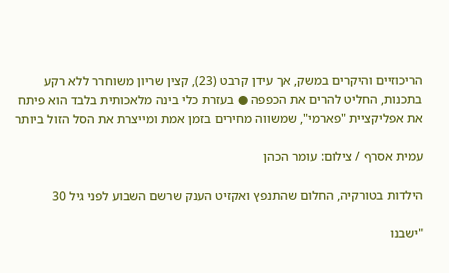הריכוזיים והיקרים במשק, אך עידן קרבט (23), קצין שריון משוחרר ללא רקע בתכנות, החליט להרים את הכפפה ● בעזרת כלי בינה מלאכותית בלבד הוא פיתח את אפליקציית "פארמי", שמשווה מחירים בזמן אמת ומייצרת את הסל הזול ביותר

עמית אסרף / צילום: עומר הכהן

הילדות בטורקיה, החלום שהתנפץ ואקזיט הענק שרשם השבוע לפני גיל 30

"ישבנו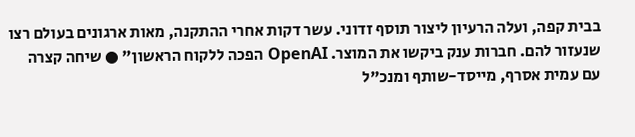בבית קפה, ועלה הרעיון ליצור תוסף זדוני. עשר דקות אחרי ההתקנה, מאות ארגונים בעולם רצו שנעזור להם. חברות ענק ביקשו את המוצר. OpenAI הפכה ללקוח הראשון" ● שיחה קצרה עם עמית אסרף, מייסד-שותף ומנכ"ל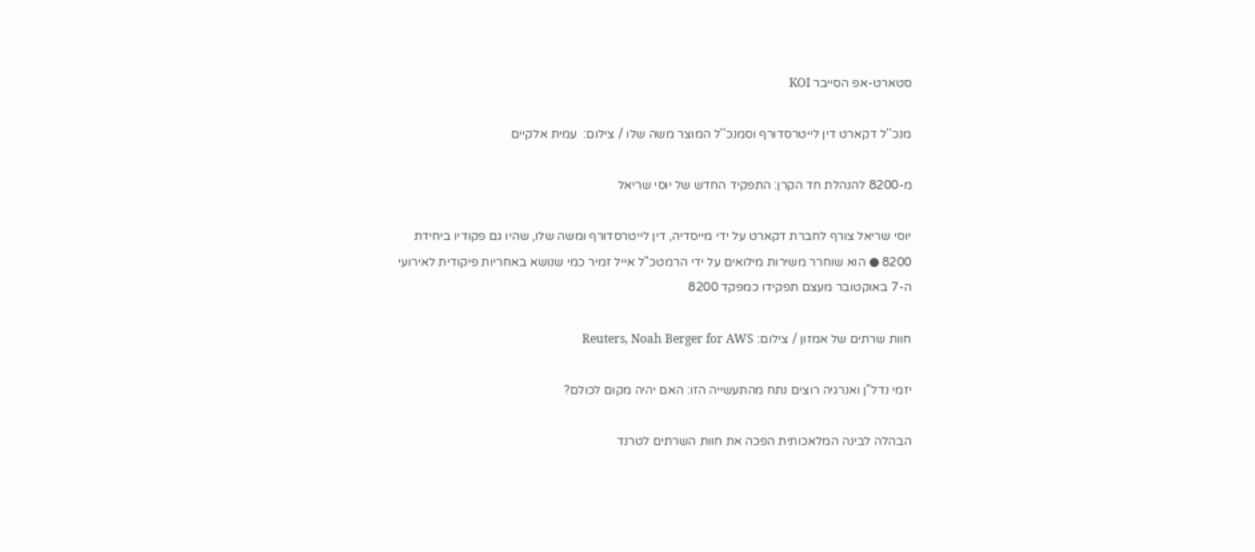סטארט-אפ הסייבר KOI

מנכ''ל דקארט דין לייטרסדורף וסמנכ''ל המוצר משה שלו / צילום:  עמית אלקיים

מ-8200 להנהלת חד הקרן: התפקיד החדש של יוסי שריאל

יוסי שריאל צורף לחברת דקארט על ידי מייסדיה, דין לייטרסדורף ומשה שלו, שהיו גם פקודיו ביחידת 8200 ● הוא שוחרר משירות מילואים על ידי הרמטכ"ל אייל זמיר כמי שנושא באחריות פיקודית לאירועי ה-7 באוקטובר מעצם תפקידו כמפקד 8200

חוות שרתים של אמזון / צילום: Reuters, Noah Berger for AWS

יזמי נדל"ן ואנרגיה רוצים נתח מהתעשייה הזו: האם יהיה מקום לכולם?

הבהלה לבינה המלאכותית הפכה את חוות השרתים לטרנד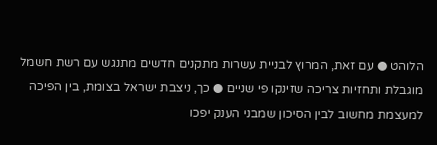הלוהט ● עם זאת, המרוץ לבניית עשרות מתקנים חדשים מתנגש עם רשת חשמל מוגבלת ותחזיות צריכה שזינקו פי שניים ● כך, ניצבת ישראל בצומת, בין הפיכה למעצמת מחשוב לבין הסיכון שמבני הענק יפכו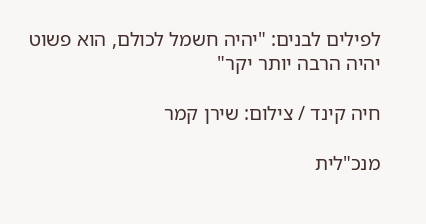לפילים לבנים: "יהיה חשמל לכולם, הוא פשוט יהיה הרבה יותר יקר"

חיה קינד / צילום: שירן קמר

מנכ"לית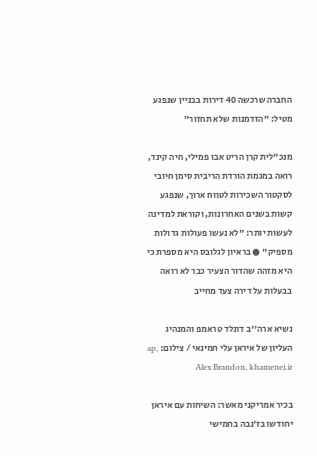החברה שרכשה 40 דירות בבניין שנפגע מטיל: "הזדמנות שלא תחזור"

מנכ"לית קרן הריט אבו פמילי, חיה קינד, רואה במגמת הורדת הריבית סימן חיובי לסקטור השכירות לטווח ארוך, שנפגע קשות בשנים האחרונות, וקוראת למדינה לעשות יותר: "לא נעשו פעולות גדולות מספיק" ● בראיון לגלובס היא מספרת כי היא מזהה שהדור הצעיר כבר לא רואה בבעלות על דירה צעד מחייב

נשיא ארה''ב דונלד טראמפ והמנהיג העליון של איראן עלי חמינאי / צילום: ap, Alex Brandon, khamenei.ir

בכיר אמריקני מאשר: השיחות עם איראן יחודשו בז'נבה בחמישי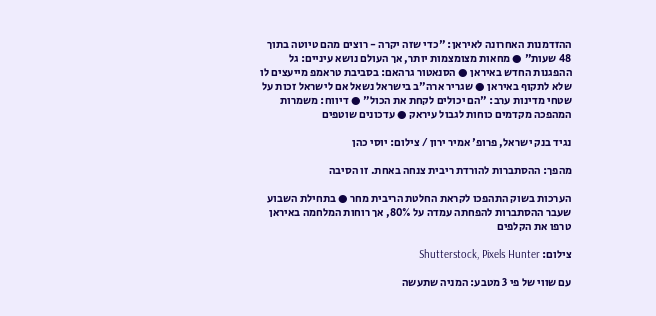ההזדמנות האחרונה לאיראן: "כדי שזה יקרה - רוצים מהם טיוטה בתוך 48 שעות" ● מחאות מצומצמות יותר, אך העולם נושא עיניים: גל ההפגנות החדש באיראן ● הסנאטור גרהאם: בסביבת טראמפ מייעצים לו שלא לתקוף באיראן ● שגריר ארה"ב בישראל נשאל אם לישראל זכות על שטחי מדינות ערב: "הם יכולים לקחת את הכול" ● דיווח: משמרות המהפכה מקדמים כוחות לגבול עיראק ● עדכונים שוטפים

נגיד בנק ישראל, פרופ' אמיר ירון / צילום: יוסי כהן

מהפך: ההסתברות להורדת ריבית צנחה באחת. זו הסיבה

הערכות בשוק התהפכו לקראת החלטת הריבית מחר ● בתחילת השבוע שעבר ההסתברות להפחתה עמדה על 80%, אך רוחות המלחמה באיראן טרפו את הקלפים

צילום: Shutterstock, Pixels Hunter

עם שווי של פי 3 מטבע: המניה שתעשה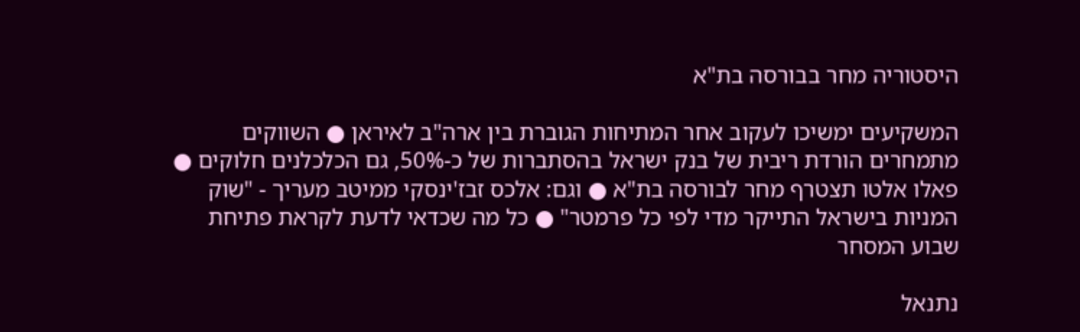היסטוריה מחר בבורסה בת"א

המשקיעים ימשיכו לעקוב אחר המתיחות הגוברת בין ארה"ב לאיראן ● השווקים מתמחרים הורדת ריבית של בנק ישראל בהסתברות של כ-50%, גם הכלכלנים חלוקים ● פאלו אלטו תצטרף מחר לבורסה בת"א ● וגם: אלכס זבז'ינסקי ממיטב מעריך - "שוק המניות בישראל התייקר מדי לפי כל פרמטר" ● כל מה שכדאי לדעת לקראת פתיחת שבוע המסחר

נתנאל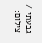גבעתי / צילום: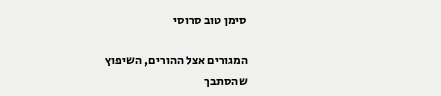סימן טוב סרוסי

המגורים אצל ההורים, השיפוץ שהסתבך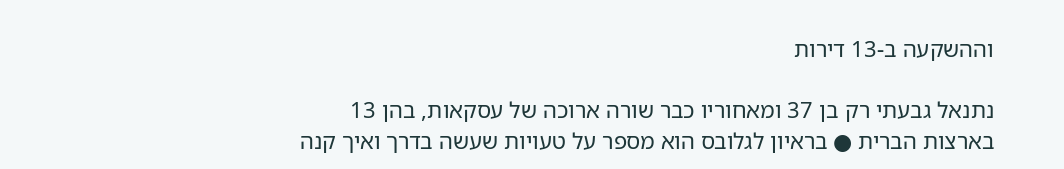וההשקעה ב-13 דירות

נתנאל גבעתי רק בן 37 ומאחוריו כבר שורה ארוכה של עסקאות, בהן 13 בארצות הברית ● בראיון לגלובס הוא מספר על טעויות שעשה בדרך ואיך קנה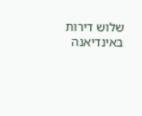שלוש דירות באינדיאנה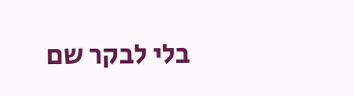בלי לבקר שם